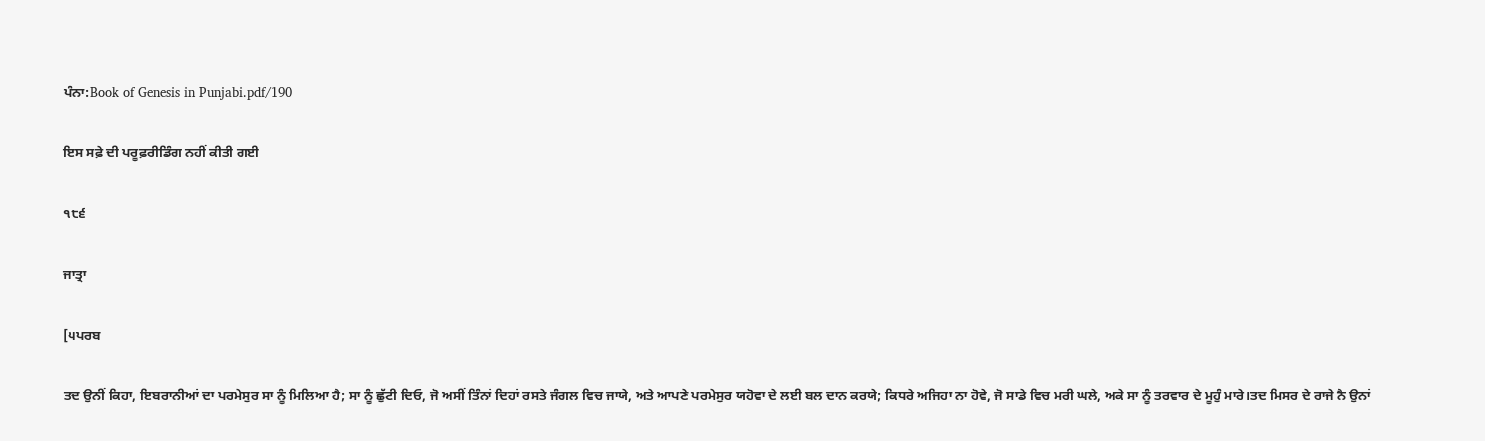ਪੰਨਾ:Book of Genesis in Punjabi.pdf/190

ਇਸ ਸਫ਼ੇ ਦੀ ਪਰੂਫ਼ਰੀਡਿੰਗ ਨਹੀਂ ਕੀਤੀ ਗਈ

੧੮੬

ਜਾਤ੍ਰਾ

[੫ਪਰਬ

ਤਦ ਉਨੀਂ ਕਿਹਾ, ਇਬਰਾਨੀਆਂ ਦਾ ਪਰਮੇਸੁਰ ਸਾ ਨੂੰ ਮਿਲਿਆ ਹੈ; ਸਾ ਨੂੰ ਛੁੱਟੀ ਦਿਓ, ਜੋ ਅਸੀਂ ਤਿੰਨਾਂ ਦਿਹਾਂ ਰਸਤੇ ਜੰਗਲ ਵਿਚ ਜਾਯੇ, ਅਤੇ ਆਪਣੇ ਪਰਮੇਸੁਰ ਯਹੋਵਾ ਦੇ ਲਈ ਬਲ ਦਾਨ ਕਰਯੇ; ਕਿਧਰੇ ਅਜਿਹਾ ਨਾ ਹੋਵੇ, ਜੋ ਸਾਡੇ ਵਿਚ ਮਰੀ ਘਲੇ, ਅਕੇ ਸਾ ਨੂੰ ਤਰਵਾਰ ਦੇ ਮੂਹੁੰ ਮਾਰੇ।ਤਦ ਮਿਸਰ ਦੇ ਰਾਜੇ ਨੈ ਉਨਾਂ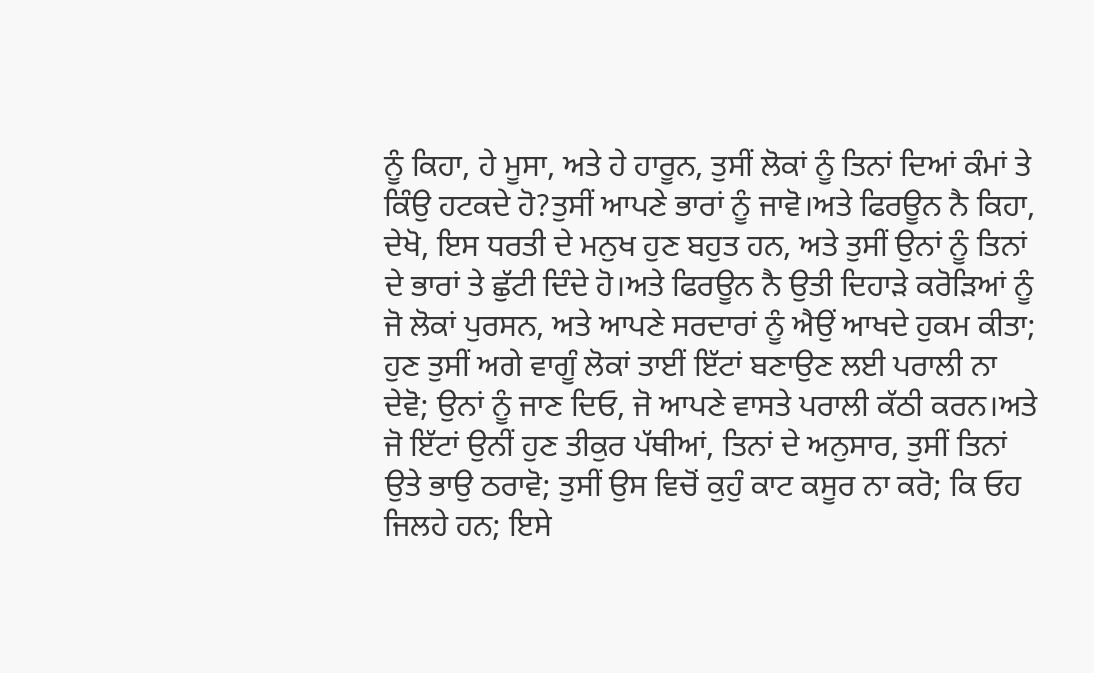ਨੂੰ ਕਿਹਾ, ਹੇ ਮੂਸਾ, ਅਤੇ ਹੇ ਹਾਰੂਨ, ਤੁਸੀਂ ਲੋਕਾਂ ਨੂੰ ਤਿਨਾਂ ਦਿਆਂ ਕੰਮਾਂ ਤੇ ਕਿੰਉ ਹਟਕਦੇ ਹੋ?ਤੁਸੀਂ ਆਪਣੇ ਭਾਰਾਂ ਨੂੰ ਜਾਵੋ।ਅਤੇ ਫਿਰਊਨ ਨੈ ਕਿਹਾ, ਦੇਖੋ, ਇਸ ਧਰਤੀ ਦੇ ਮਨੁਖ ਹੁਣ ਬਹੁਤ ਹਨ, ਅਤੇ ਤੁਸੀਂ ਉਨਾਂ ਨੂੰ ਤਿਨਾਂ ਦੇ ਭਾਰਾਂ ਤੇ ਛੁੱਟੀ ਦਿੰਦੇ ਹੋ।ਅਤੇ ਫਿਰਊਨ ਨੈ ਉਤੀ ਦਿਹਾੜੇ ਕਰੋੜਿਆਂ ਨੂੰ ਜੋ ਲੋਕਾਂ ਪੁਰਸਨ, ਅਤੇ ਆਪਣੇ ਸਰਦਾਰਾਂ ਨੂੰ ਐਉਂ ਆਖਦੇ ਹੁਕਮ ਕੀਤਾ; ਹੁਣ ਤੁਸੀਂ ਅਗੇ ਵਾਗੂੰ ਲੋਕਾਂ ਤਾਈਂ ਇੱਟਾਂ ਬਣਾਉਣ ਲਈ ਪਰਾਲੀ ਨਾ ਦੇਵੋ; ਉਨਾਂ ਨੂੰ ਜਾਣ ਦਿਓ, ਜੋ ਆਪਣੇ ਵਾਸਤੇ ਪਰਾਲੀ ਕੱਠੀ ਕਰਨ।ਅਤੇ ਜੋ ਇੱਟਾਂ ਉਨੀਂ ਹੁਣ ਤੀਕੁਰ ਪੱਥੀਆਂ, ਤਿਨਾਂ ਦੇ ਅਨੁਸਾਰ, ਤੁਸੀਂ ਤਿਨਾਂ ਉਤੇ ਭਾਉ ਠਰਾਵੋ; ਤੁਸੀਂ ਉਸ ਵਿਚੋਂ ਕੁਹੁੰ ਕਾਟ ਕਸੂਰ ਨਾ ਕਰੋ; ਕਿ ਓਹ ਜਿਲਹੇ ਹਨ; ਇਸੇ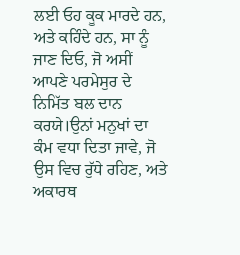ਲਈ ਓਹ ਕੂਕ ਮਾਰਦੇ ਹਨ, ਅਤੇ ਕਹਿੰਦੇ ਹਨ, ਸਾ ਨੂੰ ਜਾਣ ਦਿਓ, ਜੋ ਅਸੀਂ ਆਪਣੇ ਪਰਮੇਸੁਰ ਦੇ ਨਿਮਿੱਤ ਬਲ ਦਾਨ ਕਰਯੇ।ਉਨਾਂ ਮਨੁਖਾਂ ਦਾ ਕੰਮ ਵਧਾ ਦਿਤਾ ਜਾਵੇ, ਜੋ ਉਸ ਵਿਚ ਰੁੱਧੇ ਰਹਿਣ, ਅਤੇ ਅਕਾਰਥ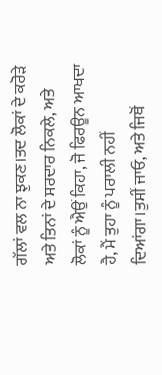ਗੱਲਾਂ ਵਲ ਨਾ ਝੁਕਣ।ਤਦ ਲੋਕਾਂ ਦੇ ਕਰੋੜੇ ਅਤੇ ਤਿਨਾਂ ਦੇ ਸਰਦਾਰ ਨਿਕਲੇ, ਅਤੇ ਲੋਕਾਂ ਨੂੰ ਐਉਂ ਕਿਹਾ, ਜੋ ਫਿਰਊਨ ਆਖਦਾ ਹੈ, ਮੈਂ ਤੁਹਾ ਨੂੰ ਪਰਾਲੀ ਨਹੀਂ ਦਿਆਂਗਾ।ਤੁਸੀਂ ਜਾਓ, ਅਤੇ ਜਿਥੋਂ